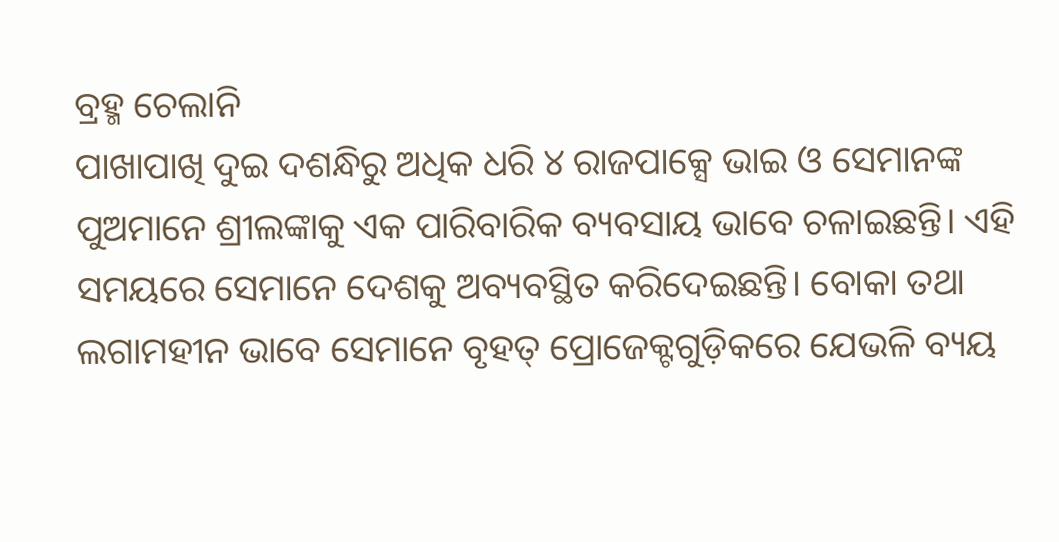ବ୍ରହ୍ମ ଚେଲାନି
ପାଖାପାଖି ଦୁଇ ଦଶନ୍ଧିରୁ ଅଧିକ ଧରି ୪ ରାଜପାକ୍ସେ ଭାଇ ଓ ସେମାନଙ୍କ ପୁଅମାନେ ଶ୍ରୀଲଙ୍କାକୁ ଏକ ପାରିବାରିକ ବ୍ୟବସାୟ ଭାବେ ଚଳାଇଛନ୍ତି। ଏହି ସମୟରେ ସେମାନେ ଦେଶକୁ ଅବ୍ୟବସ୍ଥିତ କରିଦେଇଛନ୍ତି। ବୋକା ତଥା ଲଗାମହୀନ ଭାବେ ସେମାନେ ବୃହତ୍ ପ୍ରୋଜେକ୍ଟଗୁଡ଼ିକରେ ଯେଭଳି ବ୍ୟୟ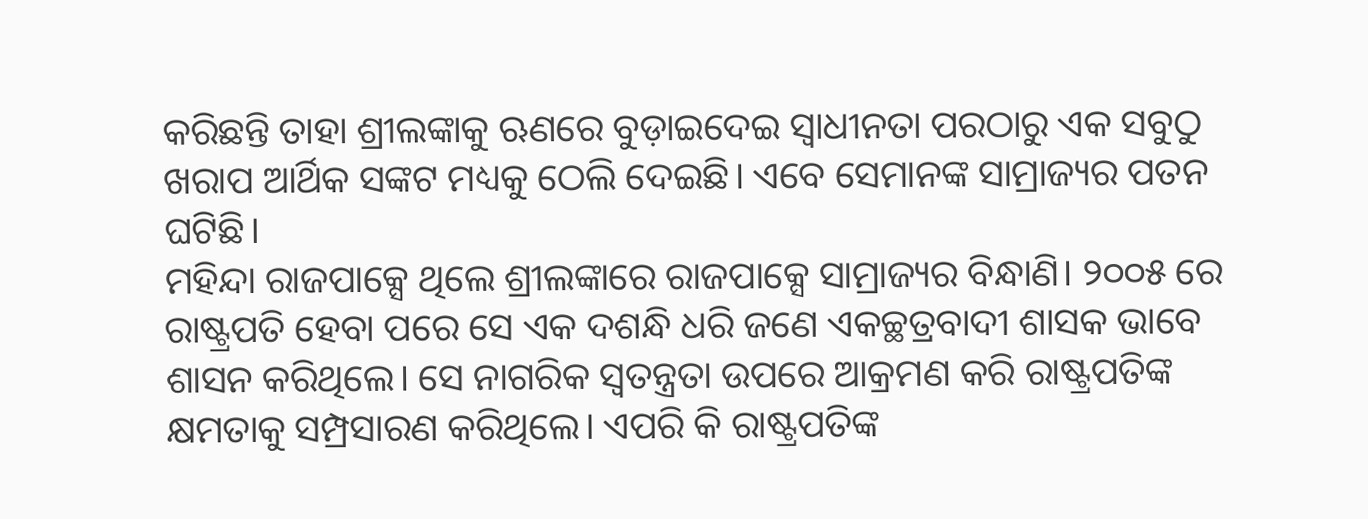କରିଛନ୍ତି ତାହା ଶ୍ରୀଲଙ୍କାକୁ ଋଣରେ ବୁଡ଼ାଇଦେଇ ସ୍ବାଧୀନତା ପରଠାରୁ ଏକ ସବୁଠୁ ଖରାପ ଆର୍ଥିକ ସଙ୍କଟ ମଧ୍ୟକୁ ଠେଲି ଦେଇଛି। ଏବେ ସେମାନଙ୍କ ସାମ୍ରାଜ୍ୟର ପତନ ଘଟିଛି।
ମହିନ୍ଦା ରାଜପାକ୍ସେ ଥିଲେ ଶ୍ରୀଲଙ୍କାରେ ରାଜପାକ୍ସେ ସାମ୍ରାଜ୍ୟର ବିନ୍ଧାଣି। ୨୦୦୫ ରେ ରାଷ୍ଟ୍ରପତି ହେବା ପରେ ସେ ଏକ ଦଶନ୍ଧି ଧରି ଜଣେ ଏକଚ୍ଛତ୍ରବାଦୀ ଶାସକ ଭାବେ ଶାସନ କରିଥିଲେ। ସେ ନାଗରିକ ସ୍ବତନ୍ତ୍ରତା ଉପରେ ଆକ୍ରମଣ କରି ରାଷ୍ଟ୍ରପତିଙ୍କ କ୍ଷମତାକୁ ସମ୍ପ୍ରସାରଣ କରିଥିଲେ। ଏପରି କି ରାଷ୍ଟ୍ରପତିଙ୍କ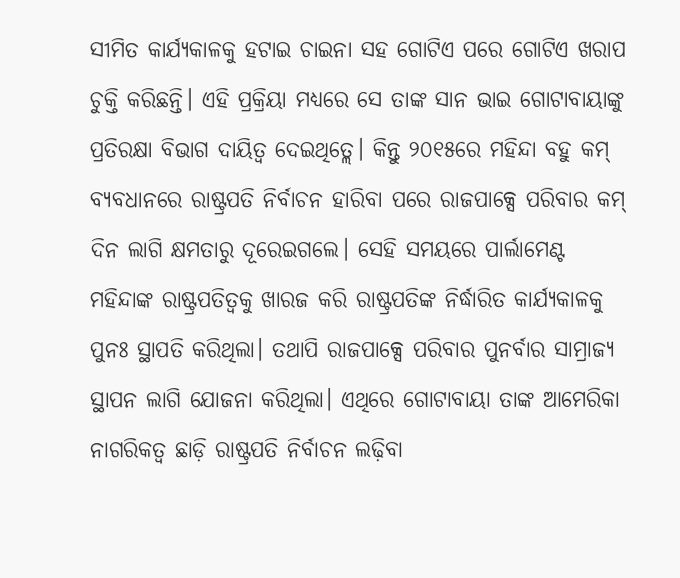ସୀମିତ କାର୍ଯ୍ୟକାଳକୁ ହଟାଇ ଚାଇନା ସହ ଗୋଟିଏ ପରେ ଗୋଟିଏ ଖରାପ ଚୁକ୍ତି କରିଛନ୍ତି। ଏହି ପ୍ରକ୍ରିୟା ମଧ୍ୟରେ ସେ ତାଙ୍କ ସାନ ଭାଇ ଗୋଟାବାୟାଙ୍କୁ ପ୍ରତିରକ୍ଷା ବିଭାଗ ଦାୟିତ୍ୱ ଦେଇଥିତ୍ଲେ। କିନ୍ତୁ ୨୦୧୫ରେ ମହିନ୍ଦା ବହୁ କମ୍ ବ୍ୟବଧାନରେ ରାଷ୍ଟ୍ରପତି ନିର୍ବାଚନ ହାରିବା ପରେ ରାଜପାକ୍ସେ ପରିବାର କମ୍ ଦିନ ଲାଗି କ୍ଷମତାରୁ ଦୂରେଇଗଲେ। ସେହି ସମୟରେ ପାର୍ଲାମେଣ୍ଟ ମହିନ୍ଦାଙ୍କ ରାଷ୍ଟ୍ରପତିତ୍ୱକୁ ଖାରଜ କରି ରାଷ୍ଟ୍ରପତିଙ୍କ ନିର୍ଦ୍ଧାରିତ କାର୍ଯ୍ୟକାଳକୁ ପୁନଃ ସ୍ଥାପତି କରିଥିଲା। ତଥାପି ରାଜପାକ୍ସେ ପରିବାର ପୁନର୍ବାର ସାମ୍ରାଜ୍ୟ ସ୍ଥାପନ ଲାଗି ଯୋଜନା କରିଥିଲା। ଏଥିରେ ଗୋଟାବାୟା ତାଙ୍କ ଆମେରିକା ନାଗରିକତ୍ୱ ଛାଡ଼ି ରାଷ୍ଟ୍ରପତି ନିର୍ବାଚନ ଲଢ଼ିବା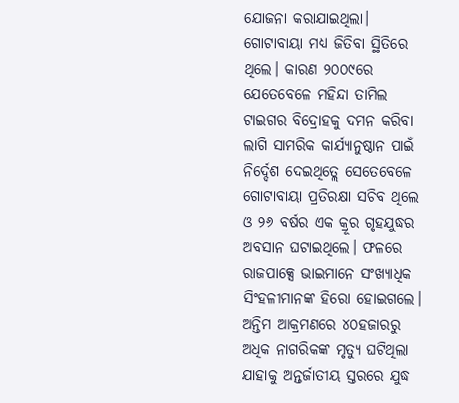ଯୋଜନା କରାଯାଇଥିଲା। ଗୋଟାବାୟା ମଧ୍ୟ ଜିତିବା ସ୍ଥିତିରେ ଥିଲେ। କାରଣ ୨୦୦୯ରେ ଯେତେବେଳେ ମହିନ୍ଦା ତାମିଲ ଟାଇଗର ବିଦ୍ରୋହକୁ ଦମନ କରିବା ଲାଗି ସାମରିକ କାର୍ଯ୍ୟାନୁଷ୍ଠାନ ପାଇଁ ନିର୍ଦ୍ଦେଶ ଦେଇଥିତ୍ଲେ ସେତେବେଳେ ଗୋଟାବାୟା ପ୍ରତିରକ୍ଷା ସଚିବ ଥିଲେ ଓ ୨୬ ବର୍ଷର ଏକ କ୍ରୂର ଗୃହଯୁଦ୍ଧର ଅବସାନ ଘଟାଇଥିଲେ। ଫଳରେ ରାଜପାକ୍ସେ ଭାଇମାନେ ସଂଖ୍ୟାଧିକ ସିଂହଳୀମାନଙ୍କ ହିରୋ ହୋଇଗଲେ। ଅନ୍ତିମ ଆକ୍ରମଣରେ ୪୦ହଜାରରୁ ଅଧିକ ନାଗରିକଙ୍କ ମୃତ୍ୟୁ ଘଟିଥିଲା ଯାହାକୁ ଅନ୍ତର୍ଜାତୀୟ ସ୍ତରରେ ଯୁଦ୍ଧ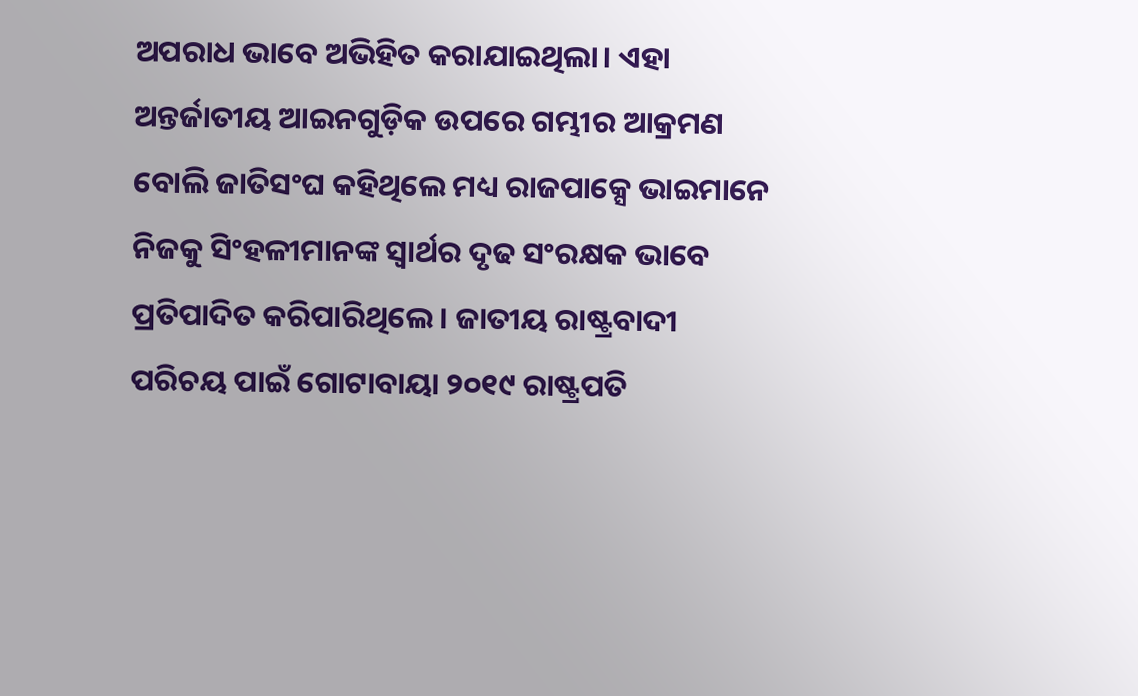ଅପରାଧ ଭାବେ ଅଭିହିତ କରାଯାଇଥିଲା। ଏହା ଅନ୍ତର୍ଜାତୀୟ ଆଇନଗୁଡ଼ିକ ଉପରେ ଗମ୍ଭୀର ଆକ୍ରମଣ ବୋଲି ଜାତିସଂଘ କହିଥିଲେ ମଧ୍ୟ ରାଜପାକ୍ସେ ଭାଇମାନେ ନିଜକୁ ସିଂହଳୀମାନଙ୍କ ସ୍ବାର୍ଥର ଦୃଢ ସଂରକ୍ଷକ ଭାବେ ପ୍ରତିପାଦିତ କରିପାରିଥିଲେ। ଜାତୀୟ ରାଷ୍ଟ୍ରବାଦୀ ପରିଚୟ ପାଇଁ ଗୋଟାବାୟା ୨୦୧୯ ରାଷ୍ଟ୍ରପତି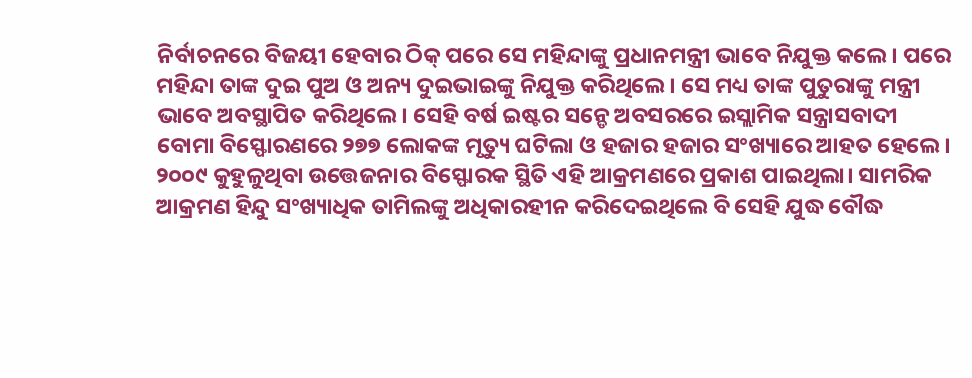ନିର୍ବାଚନରେ ବିଜୟୀ ହେବାର ଠିକ୍ ପରେ ସେ ମହିନ୍ଦାଙ୍କୁ ପ୍ରଧାନମନ୍ତ୍ରୀ ଭାବେ ନିଯୁକ୍ତ କଲେ। ପରେ ମହିନ୍ଦା ତାଙ୍କ ଦୁଇ ପୁଅ ଓ ଅନ୍ୟ ଦୁଇଭାଇଙ୍କୁ ନିଯୁକ୍ତ କରିଥିଲେ। ସେ ମଧ୍ୟ ତାଙ୍କ ପୁତୁରାଙ୍କୁ ମନ୍ତ୍ରୀ ଭାବେ ଅବସ୍ଥାପିତ କରିଥିଲେ। ସେହି ବର୍ଷ ଇଷ୍ଟର ସନ୍ଡେ ଅବସରରେ ଇସ୍ଲାମିକ ସନ୍ତ୍ରାସବାଦୀ ବୋମା ବିସ୍ଫୋରଣରେ ୨୭୭ ଲୋକଙ୍କ ମୃତ୍ୟୁ ଘଟିଲା ଓ ହଜାର ହଜାର ସଂଖ୍ୟାରେ ଆହତ ହେଲେ। ୨୦୦୯ କୁହୁଳୁଥିବା ଉତ୍ତେଜନାର ବିସ୍ଫୋରକ ସ୍ଥିତି ଏହି ଆକ୍ରମଣରେ ପ୍ରକାଶ ପାଇଥିଲା। ସାମରିକ ଆକ୍ରମଣ ହିନ୍ଦୁ ସଂଖ୍ୟାଧିକ ତାମିଲଙ୍କୁ ଅଧିକାରହୀନ କରିଦେଇଥିଲେ ବି ସେହି ଯୁଦ୍ଧ ବୌଦ୍ଧ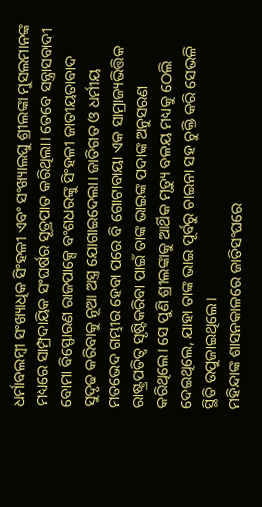ଧର୍ମାବଲମ୍ବୀ ସଂଖ୍ୟାଧିକ ସିଂହଳୀ ଏବଂ ସଂଖ୍ୟାଲଘୁ ଶ୍ରୀଲଙ୍କା ମୁସଲମାନଙ୍କ ମଧ୍ୟରେ ସାମ୍ପ୍ରଦାୟିକ ସଂଘର୍ଷର ସୂତ୍ରପାତ କରିଥିଲା। ତେବେ ସନ୍ତ୍ରାସବାଦୀ ବୋମା ବିସ୍ଫୋରଣ ରାଜପାକ୍ସେ ବଂଶଧରଙ୍କୁ ସିଂହଳୀ ଜାତୀୟତାବାଦ ସୁଦୃଢ କରିବାକୁ ନୂଆ ଅସ୍ତ୍ର ଯୋଗାଇଦେଲା। ଜାତିଗତ ଓ ଧର୍ମୀୟ ମତଭେଦ ଗମ୍ଭୀର ହେବା ପରେ ବି ଗୋଟାବାୟା ଏକ ସାମ୍ରାଜ୍ୟଭିତ୍ତିକ ରାଷ୍ଟ୍ରପତିତ୍ୱ ସୃଷ୍ଟିକରିବା ପାଇଁ ତାଙ୍କ ଭାଇଙ୍କ ପଦାଙ୍କ ଅନୁସରଣ କରିଥିଲେ। ସେ ପୁଣି ଶ୍ରୀଲଙ୍କାକୁ ଆର୍ଥିକ ମୃତ୍ୟୁ ବଳୟ ମଧ୍ୟକୁ ଠେଲି ଦେଇଥିଲେ, ଯାହା ତାଙ୍କ ଭାଇ ପୂର୍ବରୁ ଚାଇନା ସହ ଚୁକ୍ତି କରି ସେଭଳି ସ୍ଥିତି ଉପୁଜାଇଥିଲେ।
ମହିନ୍ଦାଙ୍କ ଶାସନକାଳରେ ଜାତିସଂଘରେ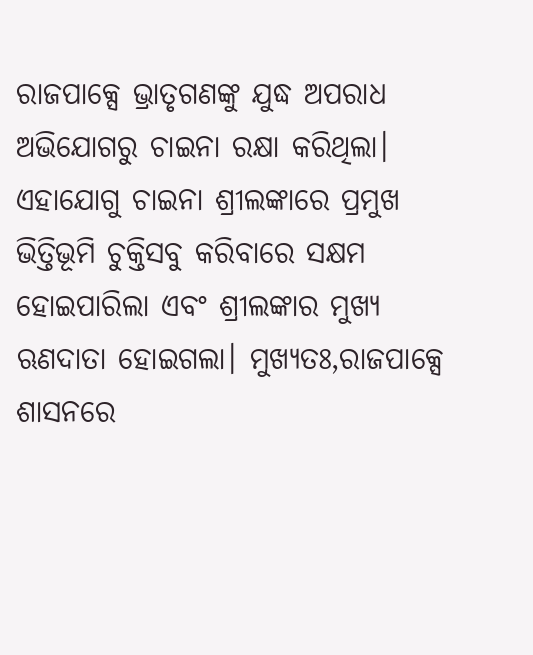ରାଜପାକ୍ସେ ଭ୍ରାତୃଗଣଙ୍କୁ ଯୁଦ୍ଧ ଅପରାଧ ଅଭିଯୋଗରୁ ଚାଇନା ରକ୍ଷା କରିଥିଲା। ଏହାଯୋଗୁ ଚାଇନା ଶ୍ରୀଲଙ୍କାରେ ପ୍ରମୁଖ ଭିତ୍ତିଭୂମି ଚୁକ୍ତିସବୁ କରିବାରେ ସକ୍ଷମ ହୋଇପାରିଲା ଏବଂ ଶ୍ରୀଲଙ୍କାର ମୁଖ୍ୟ ଋଣଦାତା ହୋଇଗଲା। ମୁଖ୍ୟତଃ,ରାଜପାକ୍ସେ ଶାସନରେ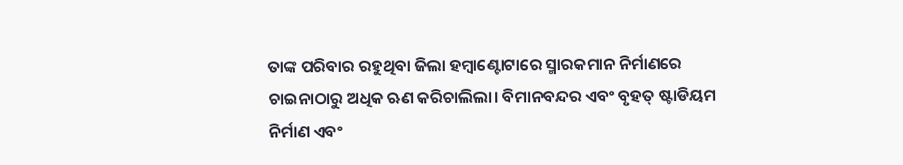ତାଙ୍କ ପରିବାର ରହୁଥିବା ଜିଲା ହମ୍ବାଣ୍ଟୋଟାରେ ସ୍ମାରକମାନ ନିର୍ମାଣରେ ଚାଇନାଠାରୁ ଅଧିକ ଋଣ କରିଚାଲିଲା। ବିମାନବନ୍ଦର ଏବଂ ବୃହତ୍ ଷ୍ଟାଡିୟମ ନିର୍ମାଣ ଏବଂ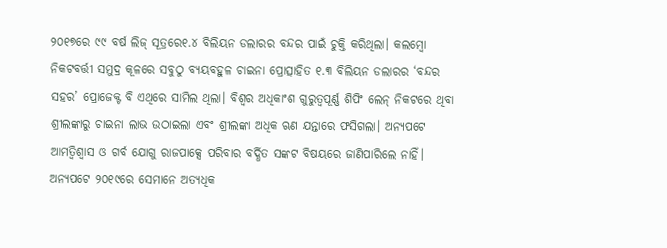୨୦୧୭ରେ ୯୯ ବର୍ଷ ଲିଜ୍ ସୂତ୍ରରେ୧.୪ ବିଲିୟନ ଡଲାରର ବନ୍ଦର ପାଇଁ ଚୁକ୍ତି କରିଥିଲା। କଲମ୍ବୋ ନିକଟବର୍ତ୍ତୀ ସମୁଦ୍ର କୂଳରେ ସବୁଠୁ ବ୍ୟୟବହୁଳ ଚାଇନା ପ୍ରୋତ୍ସାହିତ ୧.୩ ବିଲିୟନ ଡଲାରର ‘ବନ୍ଦର ସହର’ ପ୍ରୋଜେକ୍ଟ ବି ଏଥିରେ ସାମିଲ ଥିଲା। ବିଶ୍ୱର ଅଧିକାଂଶ ଗୁରୁତ୍ୱପୂର୍ଣ୍ଣ ଶିପିଂ ଲେନ୍ ନିକଟରେ ଥିବା ଶ୍ରୀଲଙ୍କାରୁ ଚାଇନା ଲାଭ ଉଠାଇଲା ଏବଂ ଶ୍ରୀଲଙ୍କା ଅଧିକ ଋଣ ଯନ୍ତାରେ ଫସିଗଲା। ଅନ୍ୟପଟେ ଆମତ୍ବିଶ୍ୱାସ ଓ ଗର୍ବ ଯୋଗୁ ରାଜପାକ୍ସେ ପରିବାର ବର୍ଦ୍ଧିତ ସଙ୍କଟ ବିଷୟରେ ଜାଣିପାରିଲେ ନାହିଁ। ଅନ୍ୟପଟେ ୨୦୧୯ରେ ସେମାନେ ଅତ୍ୟଧିକ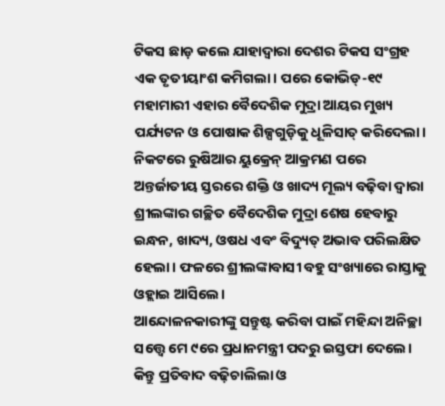ଟିକସ ଛାଡ଼ କଲେ ଯାହାଦ୍ୱାରା ଦେଶର ଟିକସ ସଂଗ୍ରହ ଏକ ତୃତୀୟାଂଶ କମିଗଲା। ପରେ କୋଭିଡ୍-୧୯ ମହାମାରୀ ଏହାର ବୈଦେଶିକ ମୁଦ୍ରା ଆୟର ମୁଖ୍ୟ ପର୍ଯ୍ୟଟନ ଓ ପୋଷାକ ଶିଳ୍ପଗୁଡ଼ିକୁ ଧୂଳିସାତ୍ କରିଦେଲା। ନିକଟରେ ରୁଷିଆର ୟୁକ୍ରେନ୍ ଆକ୍ରମଣ ପରେ ଅନ୍ତର୍ଜାତୀୟ ସ୍ତରରେ ଶକ୍ତି ଓ ଖାଦ୍ୟ ମୂଲ୍ୟ ବଢ଼ିବା ଦ୍ୱାରା ଶ୍ରୀଲଙ୍କାର ଗଚ୍ଛିତ ବୈଦେଶିକ ମୁଦ୍ରା ଶେଷ ହେବାରୁ ଇନ୍ଧନ, ଖାଦ୍ୟ, ଓଷଧ ଏବଂ ବିଦ୍ୟୁତ୍ ଅଭାବ ପରିଲକ୍ଷିତ ହେଲା। ଫଳରେ ଶ୍ରୀଲଙ୍କାବାସୀ ବହୁ ସଂଖ୍ୟାରେ ରାସ୍ତାକୁ ଓହ୍ଲାଇ ଆସିଲେ।
ଆନ୍ଦୋଳନକାରୀଙ୍କୁ ସନ୍ତୁଷ୍ଟ କରିବା ପାଇଁ ମହିନ୍ଦା ଅନିଚ୍ଛା ସତ୍ତ୍ୱେ ମେ ୯ରେ ପ୍ରଧାନମନ୍ତ୍ରୀ ପଦରୁ ଇସ୍ତଫା ଦେଲେ। କିନ୍ତୁ ପ୍ରତିବାଦ ବଢ଼ିଚାଲିଲା ଓ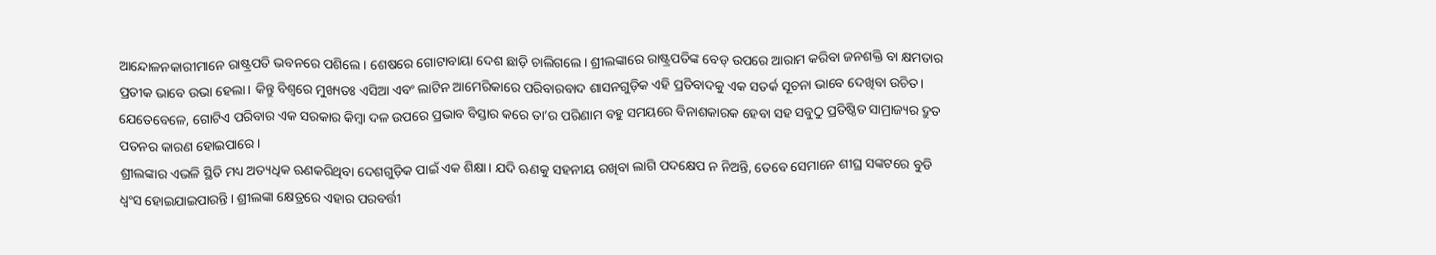ଆନ୍ଦୋଳନକାରୀମାନେ ରାଷ୍ଟ୍ରପତି ଭବନରେ ପଶିଲେ। ଶେଷରେ ଗୋଟାବାୟା ଦେଶ ଛାଡ଼ି ଚାଲିଗଲେ। ଶ୍ରୀଲଙ୍କାରେ ରାଷ୍ଟ୍ରପତିଙ୍କ ବେଡ୍ ଉପରେ ଆରାମ କରିବା ଜନଶକ୍ତି ବା କ୍ଷମତାର ପ୍ରତୀକ ଭାବେ ଉଭା ହେଲା। କିନ୍ତୁ ବିଶ୍ୱରେ ମୁଖ୍ୟତଃ ଏସିଆ ଏବଂ ଲାଟିନ ଆମେରିକାରେ ପରିବାରବାଦ ଶାସନଗୁଡ଼ିକ ଏହି ପ୍ରତିବାଦକୁ ଏକ ସତର୍କ ସୂଚନା ଭାବେ ଦେଖିବା ଉଚିତ। ଯେତେବେଳେ, ଗୋଟିଏ ପରିବାର ଏକ ସରକାର କିମ୍ବା ଦଳ ଉପରେ ପ୍ରଭାବ ବିସ୍ତାର କରେ ତା’ର ପରିଣାମ ବହୁ ସମୟରେ ବିନାଶକାରକ ହେବା ସହ ସବୁଠୁ ପ୍ରତିଷ୍ଠିତ ସାମ୍ରାଜ୍ୟର ଦ୍ରୁତ ପତନର କାରଣ ହୋଇପାରେ।
ଶ୍ରୀଲଙ୍କାର ଏଭଳି ସ୍ଥିତି ମଧ୍ୟ ଅତ୍ୟଧିକ ଋଣକରିଥିବା ଦେଶଗୁଡ଼ିକ ପାଇଁ ଏକ ଶିକ୍ଷା। ଯଦି ଋଣକୁ ସହନୀୟ ରଖିବା ଲାଗି ପଦକ୍ଷେପ ନ ନିଅନ୍ତି, ତେବେ ସେମାନେ ଶୀଘ୍ର ସଙ୍କଟରେ ବୁଡି ଧ୍ୱଂସ ହୋଇଯାଇପାରନ୍ତି। ଶ୍ରୀଲଙ୍କା କ୍ଷେତ୍ରରେ ଏହାର ପରବର୍ତ୍ତୀ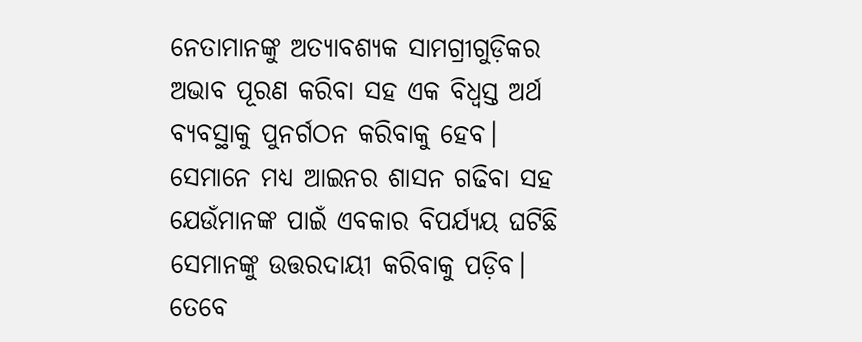ନେତାମାନଙ୍କୁ ଅତ୍ୟାବଶ୍ୟକ ସାମଗ୍ରୀଗୁଡ଼ିକର ଅଭାବ ପୂରଣ କରିବା ସହ ଏକ ବିଧ୍ୱସ୍ତ ଅର୍ଥ ବ୍ୟବସ୍ଥାକୁ ପୁନର୍ଗଠନ କରିବାକୁ ହେବ। ସେମାନେ ମଧ୍ୟ ଆଇନର ଶାସନ ଗଢିବା ସହ ଯେଉଁମାନଙ୍କ ପାଇଁ ଏବକାର ବିପର୍ଯ୍ୟୟ ଘଟିଛି ସେମାନଙ୍କୁ ଉତ୍ତରଦାୟୀ କରିବାକୁ ପଡ଼ିବ। ତେବେ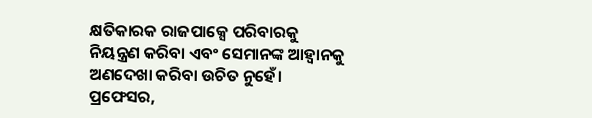କ୍ଷତିକାରକ ରାଜପାକ୍ସେ ପରିବାରକୁ ନିୟନ୍ତ୍ରଣ କରିବା ଏବଂ ସେମାନଙ୍କ ଆହ୍ବାନକୁ ଅଣଦେଖା କରିବା ଉଚିତ ନୁହେଁ।
ପ୍ରଫେସର,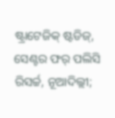ଷ୍ଟ୍ରାଟେଜିକ୍ ଷ୍ଟଡିଜ୍, ସେଣ୍ଟର ଫର୍ ପଲିସି ରିସର୍ଚ୍ଚ, ନୂଆଦିଲ୍ଲୀ;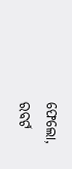ଫେଲୋ,
ରବର୍ଟ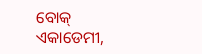ବୋକ୍ ଏକାଡେମୀ,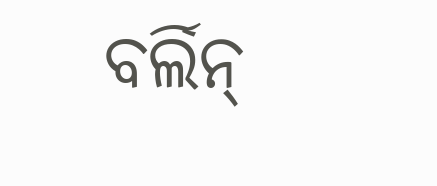ବର୍ଲିନ୍